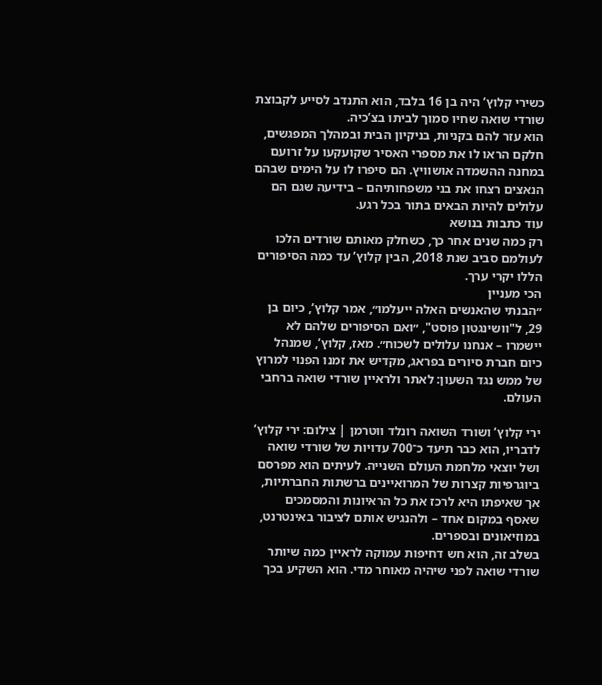כשירי קלוץ’ היה בן 16 בלבד, הוא התנדב לסייע לקבוצת שורדי שואה שחיו סמוך לביתו בצ’כיה.
הוא עזר להם בקניות, בניקיון הבית ובמהלך המפגשים, חלקם הראו לו את מספרי האסיר שקועקעו על זרועם במחנה ההשמדה אושוויץ. הם סיפרו לו על הימים שבהם הנאצים רצחו את בני משפחותיהם – בידיעה שגם הם עלולים להיות הבאים בתור בכל רגע.
עוד כתבות בנושא
רק כמה שנים אחר כך, כשחלק מאותם שורדים הלכו לעולמם סביב שנת 2018, הבין קלוץ’ עד כמה הסיפורים הללו יקרי ערך.
הכי מעניין
״הבנתי שהאנשים האלה ייעלמו״, אמר קלוץ’, כיום בן 29, ל"וושינגטון פוסט", ״ואם הסיפורים שלהם לא יישמרו – אנחנו עלולים לשכוח״. מאז, קלוץ’, שמנהל כיום חברת סיורים בפראג, מקדיש את זמנו הפנוי למרוץ של ממש נגד השעון: לאתר ולראיין שורדי שואה ברחבי העולם.

ירי קלוץ’ ושורד השואה רונלד ווטרמן | צילום: ירי קלוץ’
לדבריו, הוא כבר תיעד כ־700 עדויות של שורדי שואה ושל יוצאי מלחמת העולם השנייה. לעיתים הוא מפרסם ביוגרפיות קצרות של המרואיינים ברשתות החברתיות, אך שאיפתו היא לרכז את כל הראיונות והמסמכים שאסף במקום אחד – ולהנגיש אותם לציבור באינטרנט, במוזיאונים ובספרים.
בשלב זה, הוא חש דחיפות עמוקה לראיין כמה שיותר שורדי שואה לפני שיהיה מאוחר מדי. הוא השקיע בכך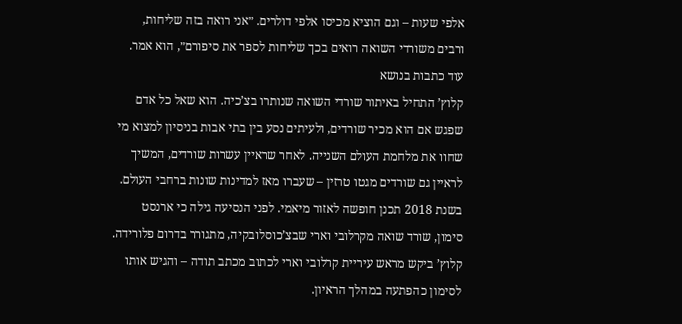אלפי שעות – וגם הוציא מכיסו אלפי דולרים. ״אני רואה בזה שליחות, ורבים משורדי השואה רואים בכך שליחות לספר את סיפורם״, הוא אמר.
עוד כתבות בנושא
קלוץ’ התחיל באיתור שורדי השואה שנותרו בצ’כיה. הוא שאל כל אדם שפגש אם הוא מכיר שורדים, ולעיתים נסע בין בתי אבות בניסיון למצוא מי שחוו את מלחמת העולם השנייה. לאחר שראיין עשרות שורדים, המשיך לראיין גם שורדים מגטו טרזין – שעברו מאז למדינות שונות ברחבי העולם.
בשנת 2018 תכנן חופשה לאזור מיאמי. לפני הנסיעה גילה כי ארנסט סימון, שורד שואה מקרלובי וארי שבצ’כוסלובקיה, מתגורר בדרום פלורידה. קלוץ’ ביקש מראש עיריית קרלובי וארי לכתוב מכתב תודה – והגיש אותו לסימון כהפתעה במהלך הראיון.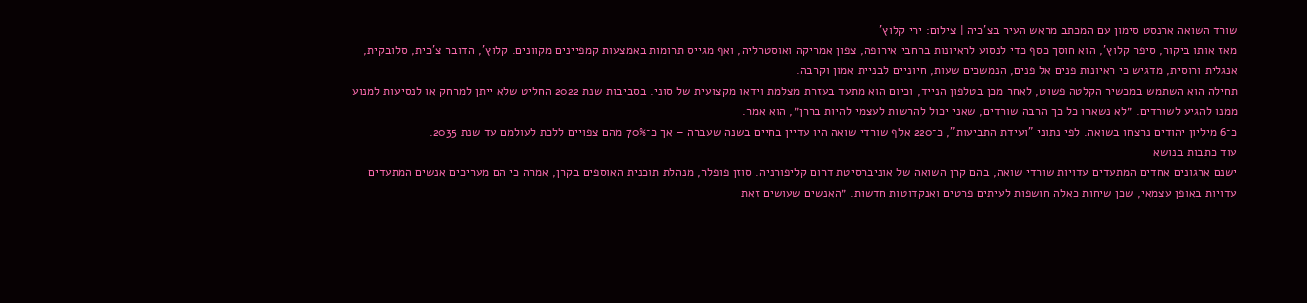שורד השואה ארנסט סימון עם המכתב מראש העיר בצ'כיה | צילום: ירי קלוץ’
מאז אותו ביקור, סיפר קלוץ’, הוא חוסך כסף כדי לנסוע לראיונות ברחבי אירופה, צפון אמריקה ואוסטרליה, ואף מגייס תרומות באמצעות קמפיינים מקוונים. קלוץ’, הדובר צ’כית, סלובקית, אנגלית ורוסית, מדגיש כי ראיונות פנים אל פנים, הנמשכים שעות, חיוניים לבניית אמון וקרבה.
תחילה הוא השתמש במכשיר הקלטה פשוט, לאחר מכן בטלפון הנייד, וכיום הוא מתעד בעזרת מצלמת וידאו מקצועית של סוני. בסביבות שנת 2022 החליט שלא ייתן למרחק או לנסיעות למנוע ממנו להגיע לשורדים. ״לא נשארו כל כך הרבה שורדים, שאני יכול להרשות לעצמי להיות בררן״, הוא אמר.
כ־6 מיליון יהודים נרצחו בשואה. לפי נתוני "ועידת התביעות", כ־220 אלף שורדי שואה היו עדיין בחיים בשנה שעברה – אך כ־70% מהם צפויים ללכת לעולמם עד שנת 2035.
עוד כתבות בנושא
ישנם ארגונים אחדים המתעדים עדויות שורדי שואה, בהם קרן השואה של אוניברסיטת דרום קליפורניה. סוזן פופלר, מנהלת תוכנית האוספים בקרן, אמרה כי הם מעריכים אנשים המתעדים עדויות באופן עצמאי, שכן שיחות כאלה חושפות לעיתים פרטים ואנקדוטות חדשות. ״האנשים שעושים זאת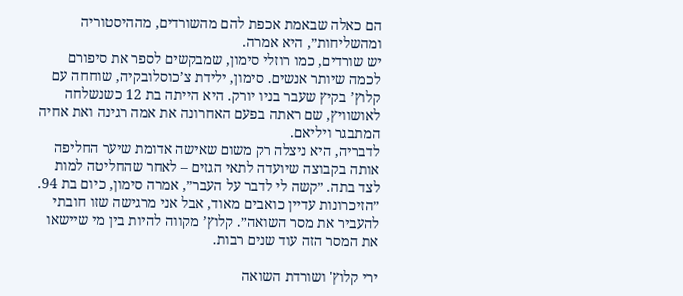הם כאלה שבאמת אכפת להם מהשורדים, מההיסטוריה ומהשליחות״, היא אמרה.
יש שורדים, כמו רוזלי סימון, שמבקשים לספר את סיפורם לכמה שיותר אנשים. סימון, ילידת צ’כוסלובקיה, שוחחה עם קלוץ’ בקיץ שעבר בניו יורק. היא הייתה בת 12 כשנשלחה לאושוויץ, שם ראתה בפעם האחרונה את אמה רגינה ואת אחיה המתבגר ויליאם.
לדבריה, היא ניצלה רק משום שאישה אדומת שיער החליפה אותה בקבוצה שיועדה לתאי הגזים – לאחר שהחליטה למות לצד בתה. ״קשה לי לדבר על העבר״, אמרה סימון, כיום בת 94. ״הזיכרונות עדיין כואבים מאוד, אבל אני מרגישה שזו חובתי להעביר את מסר השואה״. קלוץ’ מקווה להיות בין מי שיישאו את המסר הזה עוד שנים רבות.

ירי קלוץ' ושורדת השואה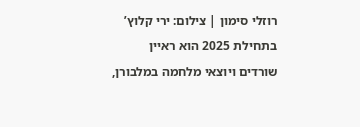רוזלי סימון | צילום: ירי קלוץ’
בתחילת 2025 הוא ראיין שורדים ויוצאי מלחמה במלבורן,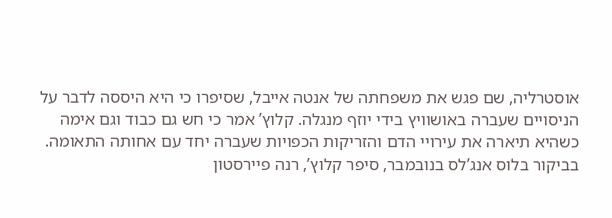אוסטרליה, שם פגש את משפחתה של אנטה אייבל, שסיפרו כי היא היססה לדבר על הניסויים שעברה באושוויץ בידי יוזף מנגלה. קלוץ’ אמר כי חש גם כבוד וגם אימה כשהיא תיארה את עירויי הדם והזריקות הכפויות שעברה יחד עם אחותה התאומה.
בביקור בלוס אנג’לס בנובמבר, סיפר קלוץ’, רנה פיירסטון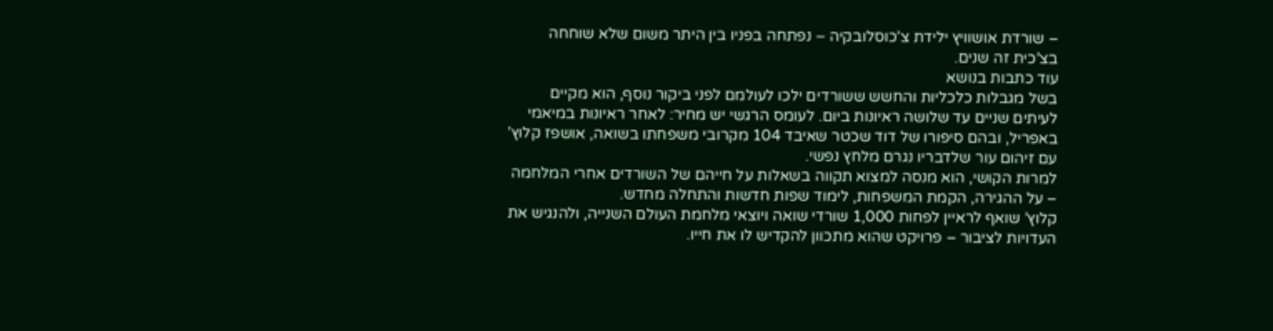– שורדת אושוויץ ילידת צ’כוסלובקיה – נפתחה בפניו בין היתר משום שלא שוחחה בצ’כית זה שנים.
עוד כתבות בנושא
בשל מגבלות כלכליות והחשש ששורדים ילכו לעולמם לפני ביקור נוסף, הוא מקיים לעיתים שניים עד שלושה ראיונות ביום. לעומס הרגשי יש מחיר: לאחר ראיונות במיאמי באפריל, ובהם סיפורו של דוד שכטר שאיבד 104 מקרובי משפחתו בשואה, אושפז קלוץ’ עם זיהום עור שלדבריו נגרם מלחץ נפשי.
למרות הקושי, הוא מנסה למצוא תקווה בשאלות על חייהם של השורדים אחרי המלחמה – על ההגירה, הקמת המשפחות, לימוד שפות חדשות והתחלה מחדש.
קלוץ’ שואף לראיין לפחות 1,000 שורדי שואה ויוצאי מלחמת העולם השנייה, ולהנגיש את העדויות לציבור – פרויקט שהוא מתכוון להקדיש לו את חייו.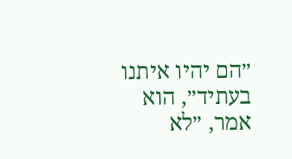״הם יהיו איתנו בעתיד״, הוא אמר, ״לא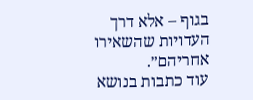בגוף – אלא דרך העדויות שהשאירו אחריהם״.
עוד כתבות בנושא